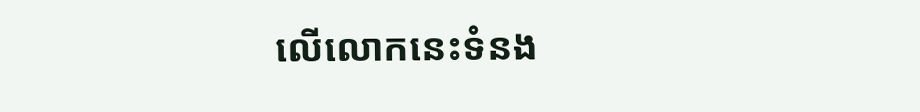លើលោកនេះទំនង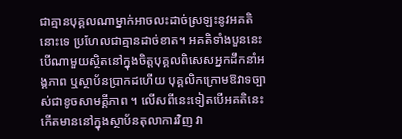ជាគ្មានបុគ្គលណាម្នាក់អាចលះដាច់ស្រឡះនូវអគតិនោះទេ ប្រហែលជាគ្មានដាច់ខាត។ អគតិទាំងបួននេះបើណាមួយស្ថិតនៅក្នុងចិត្តបុគ្គលពិសេសអ្នកដឹកនាំអង្គភាព ឬស្ថាប័នប្រាកដហើយ បុគ្គលិកក្រោមឱវាទច្បាស់ជាខូចសាមគ្គីភាព ។ លើសពីនេះទៀតបើអគតិនេះកើតមាននៅក្នុងស្ថាប័នតុលាការវិញ វា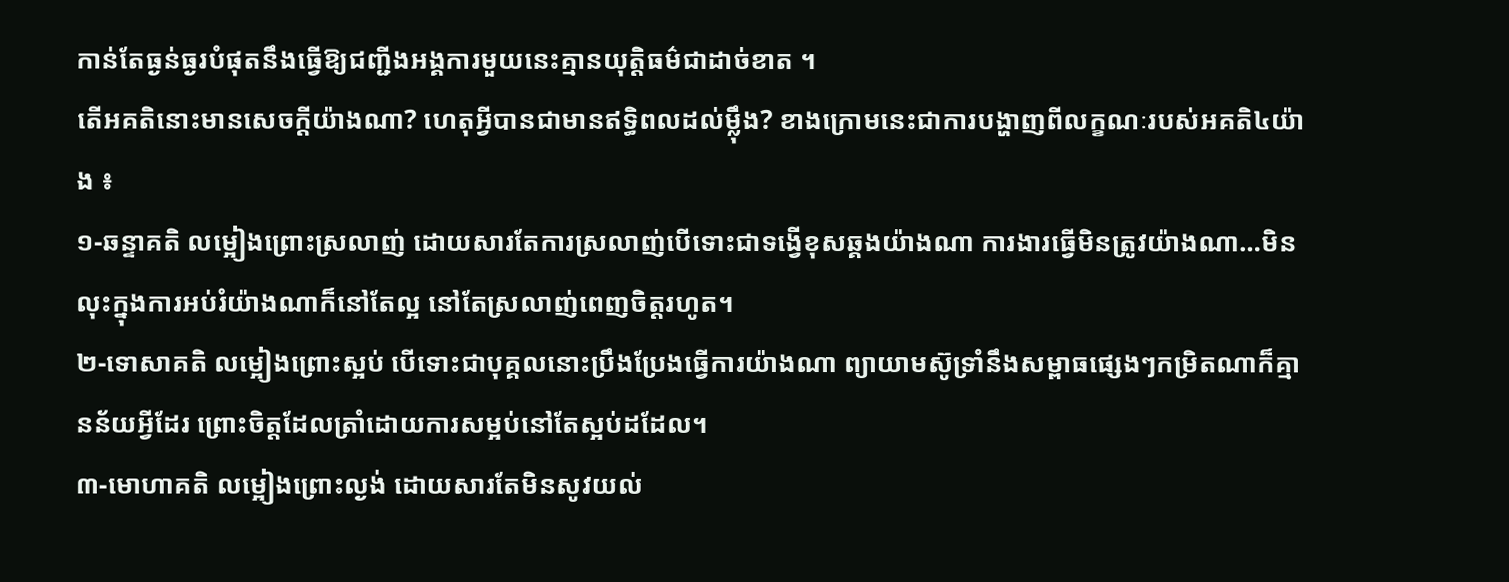កាន់តែធ្ងន់ធ្ងរបំផុតនឹងធ្វើឱ្យជញ្ជីងអង្គការមួយនេះគ្មានយុត្តិធម៌ជាដាច់ខាត ។
តើអគតិនោះមានសេចក្តីយ៉ាងណា? ហេតុអ្វីបានជាមានឥទ្ធិពលដល់ម្ល៉ឹង? ខាងក្រោមនេះជាការបង្ហាញពីលក្ខណៈរបស់អគតិ៤យ៉ាង ៖
១-ឆន្ទាគតិ លម្អៀងព្រោះស្រលាញ់ ដោយសារតែការស្រលាញ់បើទោះជាទង្វើខុសឆ្គងយ៉ាងណា ការងារធ្វើមិនត្រូវយ៉ាងណា…មិនលុះក្នុងការអប់រំយ៉ាងណាក៏នៅតែល្អ នៅតែស្រលាញ់ពេញចិត្តរហូត។
២-ទោសាគតិ លម្អៀងព្រោះស្អប់ បើទោះជាបុគ្គលនោះប្រឹងប្រែងធ្វើការយ៉ាងណា ព្យាយាមស៊ូទ្រាំនឹងសម្ពាធផ្សេងៗកម្រិតណាក៏គ្មានន័យអ្វីដែរ ព្រោះចិត្តដែលត្រាំដោយការសម្អប់នៅតែស្អប់ដដែល។
៣-មោហាគតិ លម្អៀងព្រោះល្ងង់ ដោយសារតែមិនសូវយល់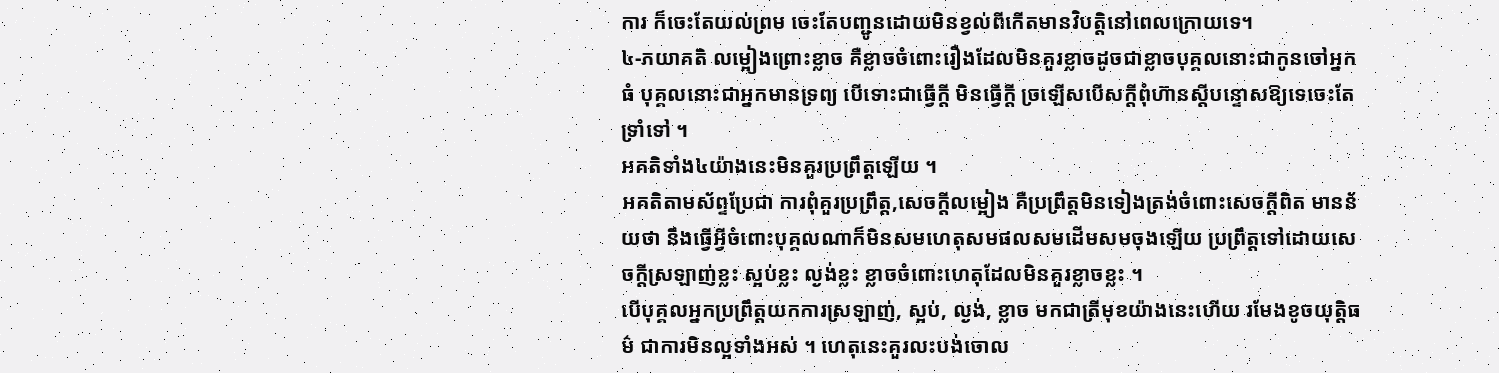ការ ក៏ចេះតែយល់ព្រម ចេះតែបញ្ជូនដោយមិនខ្វល់ពីកើតមានវិបត្តិនៅពេលក្រោយទេ។
៤-ភយាគតិ លម្អៀងព្រោះខ្លាច គឺខ្លាចចំពោះរឿងដែលមិនគួរខ្លាចដូចជាខ្លាចបុគ្គលនោះជាកូនចៅអ្នកធំ បុគ្គលនោះជាអ្នកមានទ្រព្យ បើទោះជាធ្វើក្តី មិនធ្វើក្តី ច្រឡើសបើសក្តីពុំហ៊ានស្តីបន្ទោសឱ្យទេចេះតែទ្រាំទៅ ។
អគតិទាំង៤យ៉ាងនេះមិនគួរប្រព្រឹត្តឡើយ ។
អគតិតាមស័ព្ទប្រែជា ការពុំគួរប្រព្រឹត្ត,សេចក្តីលម្អៀង គឺប្រព្រឹត្តមិនទៀងត្រង់ចំពោះសេចក្តីពិត មានន័យថា នឹងធ្វើអ្វីចំពោះបុគ្គលណាក៏មិនសមហេតុសមផលសមដើមសមចុងឡើយ ប្រព្រឹត្តទៅដោយសេចក្តីស្រឡាញ់ខ្លះ ស្អប់ខ្លះ ល្ងង់ខ្លះ ខ្លាចចំពោះហេតុដែលមិនគួរខ្លាចខ្លះ ។
បើបុគ្គលអ្នកប្រព្រឹត្តយកការស្រឡាញ់, ស្អប់, ល្ងង់, ខ្លាច មកជាត្រីមុខយ៉ាងនេះហើយ រមែងខូចយុត្តិធម៌ ជាការមិនល្អទាំងអស់ ។ ហេតុនេះគួរលះបង់ចោល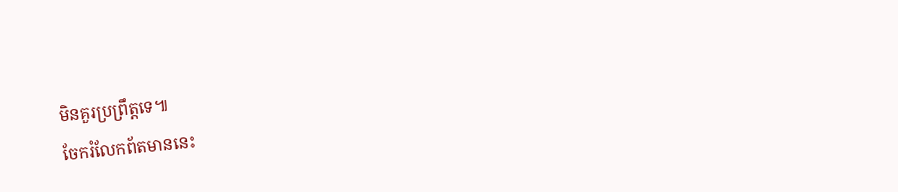មិនគួរប្រព្រឹត្តទេ៕
ចែករំលែកព័តមាននេះ